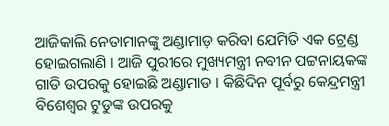ଆଜିକାଲି ନେତାମାନଙ୍କୁ ଅଣ୍ଡାମାଡ଼ କରିବା ଯେମିତି ଏକ ଟ୍ରେଣ୍ଡ ହୋଇଗଲାଣି । ଆଜି ପୁରୀରେ ମୁଖ୍ୟମନ୍ତ୍ରୀ ନବୀନ ପଟ୍ଟନାୟକଙ୍କ ଗାଡି ଉପରକୁ ହୋଇଛି ଅଣ୍ଡାମାଡ । କିଛିଦିନ ପୂର୍ବରୁ କେନ୍ଦ୍ରମନ୍ତ୍ରୀ ବିଶେଶ୍ୱର ଟୁଡୁଙ୍କ ଉପରକୁ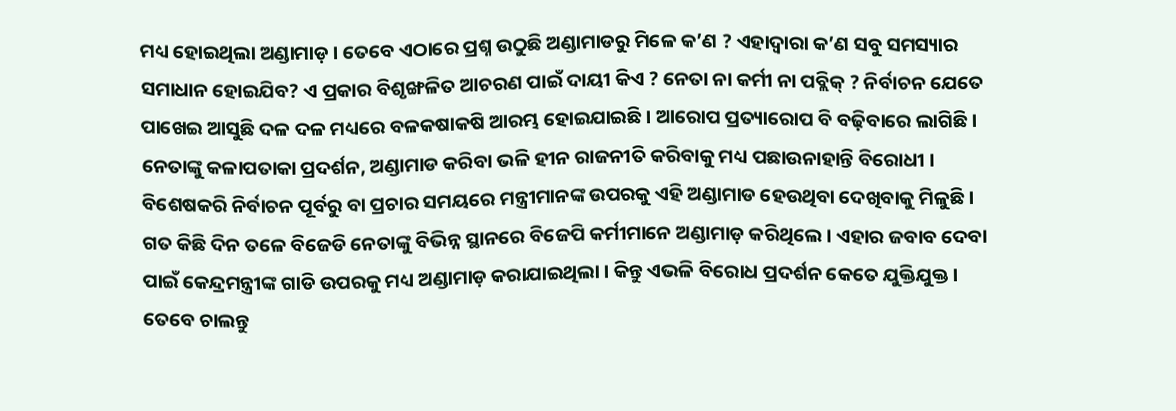ମଧ୍ୟ ହୋଇଥିଲା ଅଣ୍ଡାମାଡ଼ । ତେବେ ଏଠାରେ ପ୍ରଶ୍ନ ଉଠୁଛି ଅଣ୍ଡାମାଡରୁ ମିଳେ କ’ଣ ? ଏହାଦ୍ୱାରା କ’ଣ ସବୁ ସମସ୍ୟାର ସମାଧାନ ହୋଇଯିବ? ଏ ପ୍ରକାର ବିଶୃଙ୍ଖଳିତ ଆଚରଣ ପାଇଁ ଦାୟୀ କିଏ ? ନେତା ନା କର୍ମୀ ନା ପବ୍ଲିକ୍ ? ନିର୍ବାଚନ ଯେତେ ପାଖେଇ ଆସୁଛି ଦଳ ଦଳ ମଧ୍ୟରେ ବଳକଷାକଷି ଆରମ୍ଭ ହୋଇଯାଇଛି । ଆରୋପ ପ୍ରତ୍ୟାରୋପ ବି ବଢ଼ିବାରେ ଲାଗିଛି । ନେତାଙ୍କୁ କଳାପତାକା ପ୍ରଦର୍ଶନ, ଅଣ୍ଡାମାଡ କରିବା ଭଳି ହୀନ ରାଜନୀତି କରିବାକୁ ମଧ୍ୟ ପଛାଉନାହାନ୍ତି ବିରୋଧୀ । ବିଶେଷକରି ନିର୍ବାଚନ ପୂର୍ବରୁ ବା ପ୍ରଚାର ସମୟରେ ମନ୍ତ୍ରୀମାନଙ୍କ ଉପରକୁ ଏହି ଅଣ୍ଡାମାଡ ହେଉଥିବା ଦେଖିବାକୁ ମିଳୁଛି । ଗତ କିଛି ଦିନ ତଳେ ବିଜେଡି ନେତାଙ୍କୁ ବିଭିନ୍ନ ସ୍ଥାନରେ ବିଜେପି କର୍ମୀମାନେ ଅଣ୍ଡାମାଡ଼ କରିଥିଲେ । ଏହାର ଜବାବ ଦେବା ପାଇଁ କେନ୍ଦ୍ରମନ୍ତ୍ରୀଙ୍କ ଗାଡି ଉପରକୁ ମଧ୍ୟ ଅଣ୍ଡାମାଡ଼ କରାଯାଇଥିଲା । କିନ୍ତୁ ଏଭଳି ବିରୋଧ ପ୍ରଦର୍ଶନ କେତେ ଯୁକ୍ତିଯୁକ୍ତ । ତେବେ ଚାଲନ୍ତୁ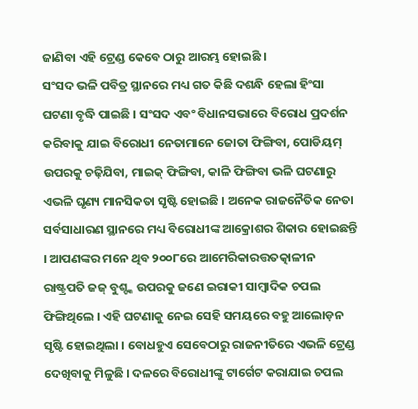ଜାଣିବା ଏହି ଟ୍ରେଣ୍ଡ କେବେ ଠାରୁ ଆରମ୍ଭ ହୋଇଛି ।
ସଂସଦ ଭଳି ପବିତ୍ର ସ୍ଥାନରେ ମଧ୍ୟ ଗତ କିଛି ଦଶନ୍ଧି ହେଲା ହିଂସା ଘଟଣା ବୃଦ୍ଧି ପାଇଛି । ସଂସଦ ଏବଂ ବିଧାନସଭାରେ ବିରୋଧ ପ୍ରଦର୍ଶନ କରିବାକୁ ଯାଇ ବିରୋଧୀ ନେତାମାନେ ଜୋତା ଫିଙ୍ଗିବା, ପୋଡିୟମ୍ ଉପରକୁ ଚଢ଼ିଯିବା, ମାଇକ୍ ଫିଙ୍ଗିବା, କାଳି ଫିଙ୍ଗିବା ଭଳି ଘଟଣାରୁ ଏଭଳି ଘୃଣ୍ୟ ମାନସିକତା ସୃଷ୍ଟି ହୋଇଛି । ଅନେକ ରାଜନୈତିକ ନେତା ସର୍ବସାଧାରଣ ସ୍ଥାନରେ ମଧ୍ୟ ବିରୋଧୀଙ୍କ ଆକ୍ରୋଶର ଶିକାର ହୋଇଛନ୍ତି । ଆପଣଙ୍କର ମନେ ଥିବ ୨୦୦୮ରେ ଆମେରିକାରତ୍ତତତ୍କାଳୀନ ରାଷ୍ଟ୍ରପତି ଜଜ୍ ବୁଶ୍ଙ୍କ ଉପରକୁ ଜଣେ ଇରାକୀ ସାମ୍ବାଦିକ ଚପଲ ଫିଙ୍ଗିଥିଲେ । ଏହି ଘଟଣାକୁ ନେଇ ସେହି ସମୟରେ ବହୁ ଆଲୋଡ଼ନ ସୃଷ୍ଟି ହୋଇଥିଲା । ବୋଧହୁଏ ସେବେଠାରୁ ରାଜନୀତିରେ ଏଭଳି ଟ୍ରେଣ୍ଡ ଦେଖିବାକୁ ମିଳୁଛି । ଦଳରେ ବିରୋଧୀଙ୍କୁ ଟାର୍ଗେଟ କରାଯାଇ ଚପଲ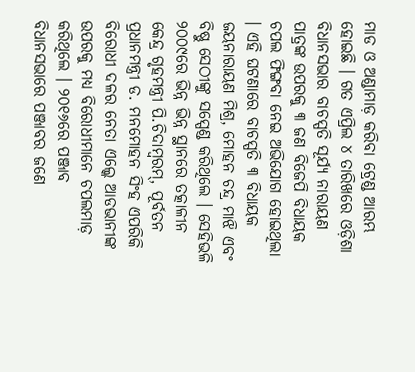ମାଡ ଓ ଅଣ୍ଡାମାଡ଼ କରିବା ଟ୍ରେଣ୍ଡ ଆରମ୍ଭ ହୋଇଛି । ଗତ ଏପ୍ରିଲ ୪ ତାରିଖରେ ଓଡ଼ିଶା ବିଧାନସଭାର ବାଚସ୍ପତି ସୂର୍ଯ୍ୟ ନାରାୟଣ ପାତ୍ରଙ୍କ ଉପରକୁ ୩ ଜଣ ବିଜେପି ବିଧାୟକ ଚପଲ ଫିଙ୍ଗବା ନେଇ ଅଭିଯୋଗ ହୋଇଥିଲା । ଏହି ଘଟଣାରେ ବାଚସ୍ପତି ୩ ବିଧାୟକ ଜୟନାରାୟଣ ମିଶ୍ର, ମୋହନ ଚନ୍ଦ୍ର ମାଝି ଏବଂ ବିଷ୍ଣୁ ସେଠୀଙ୍କୁ ସସ୍ପେଣ୍ଡ କରିଥିଲେ । ସେହିଭଳି ୨୦୦୯ରେ ଭିନ୍ନ ଭିନ୍ନ ସ୍ଥାନରେ ତତ୍କାଳୀନ କେନ୍ଦ୍ର ଗୃହମନ୍ତ୍ରୀ ପି.ଚିଦାମ୍ବରମ୍, ପୂର୍ବତନ ପ୍ରଧାନମନ୍ତ୍ରୀ ଡ. ମନମୋହନ ସିଂହ ଏପରିକି ବିରୋଧୀ ଦଳର ନେତା ଏଲ୍କେ ଆଡଭାନୀଙ୍କ ଉପରକୁ ମଧ୍ୟ ବିରୋଧୀମାନେ ଚପଲମାଡ଼ କରିଥିଲେ । ୨୦୧୬ରେ ପଞ୍ଜାବ ବିଧାନସଭାରେ ପଞ୍ଜାବର ଜଣେ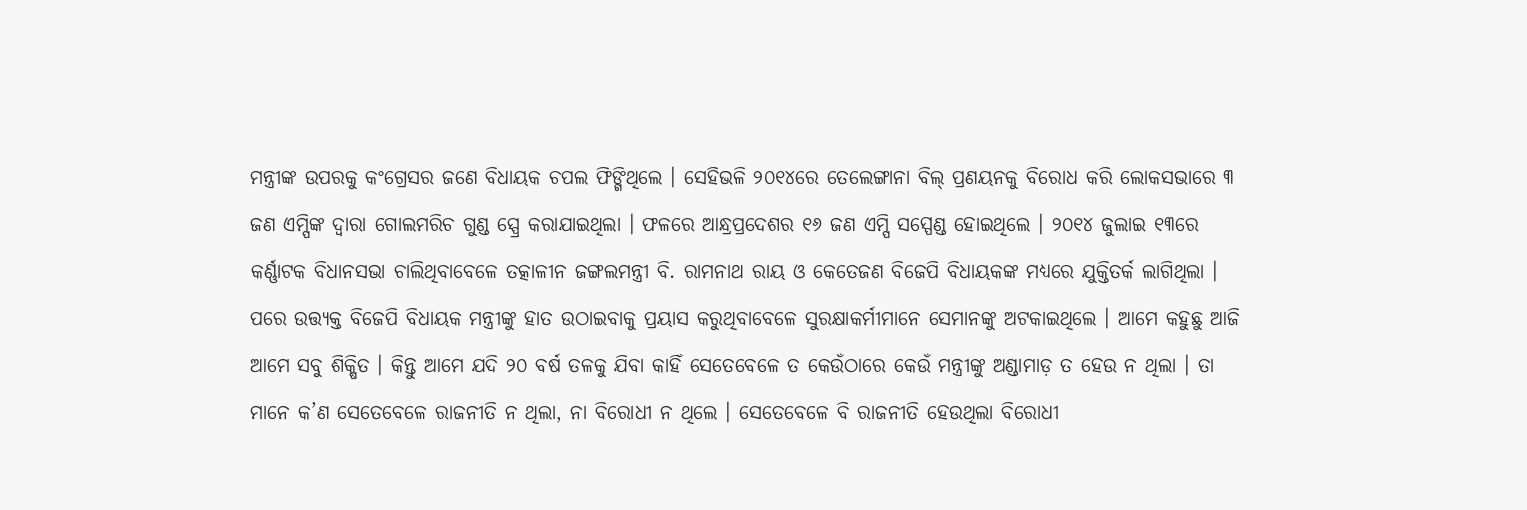ମନ୍ତ୍ରୀଙ୍କ ଉପରକୁ କଂଗ୍ରେସର ଜଣେ ବିଧାୟକ ଚପଲ ଫିଙ୍ଗିଥିଲେ । ସେହିଭଳି ୨୦୧୪ରେ ତେଲେଙ୍ଗାନା ବିଲ୍ ପ୍ରଣୟନକୁ ବିରୋଧ କରି ଲୋକସଭାରେ ୩ ଜଣ ଏମ୍ପିଙ୍କ ଦ୍ୱାରା ଗୋଲମରିଚ ଗୁଣ୍ଡ ସ୍ପ୍ରେ କରାଯାଇଥିଲା । ଫଳରେ ଆନ୍ଧ୍ରପ୍ରଦେଶର ୧୬ ଜଣ ଏମ୍ପି ସସ୍ପେଣ୍ଡ ହୋଇଥିଲେ । ୨୦୧୪ ଜୁଲାଇ ୧୩ରେ କର୍ଣ୍ଣାଟକ ବିଧାନସଭା ଚାଲିଥିବାବେଳେ ତତ୍କାଳୀନ ଜଙ୍ଗଲମନ୍ତ୍ରୀ ବି. ରାମନାଥ ରାୟ ଓ କେତେଜଣ ବିଜେପି ବିଧାୟକଙ୍କ ମଧ୍ୟରେ ଯୁକ୍ତିତର୍କ ଲାଗିଥିଲା । ପରେ ଉତ୍ତ୍ୟକ୍ତ ବିଜେପି ବିଧାୟକ ମନ୍ତ୍ରୀଙ୍କୁ ହାତ ଉଠାଇବାକୁ ପ୍ରୟାସ କରୁଥିବାବେଳେ ସୁରକ୍ଷାକର୍ମୀମାନେ ସେମାନଙ୍କୁ ଅଟକାଇଥିଲେ । ଆମେ କହୁଛୁ ଆଜି ଆମେ ସବୁ ଶିକ୍ଷିତ । କିନ୍ତୁ ଆମେ ଯଦି ୨୦ ବର୍ଷ ତଳକୁ ଯିବା କାହିଁ ସେତେବେଳେ ତ କେଉଁଠାରେ କେଉଁ ମନ୍ତ୍ରୀଙ୍କୁ ଅଣ୍ଡାମାଡ଼ ତ ହେଉ ନ ଥିଲା । ତା ମାନେ କ’ଣ ସେତେବେଳେ ରାଜନୀତି ନ ଥିଲା, ନା ବିରୋଧୀ ନ ଥିଲେ । ସେତେବେଳେ ବି ରାଜନୀତି ହେଉଥିଲା ବିରୋଧୀ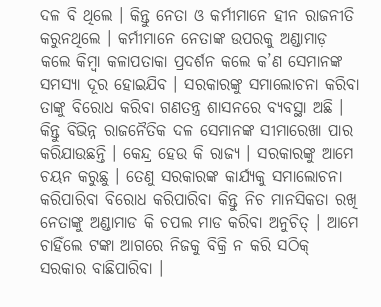ଦଳ ବି ଥିଲେ । କିନ୍ତୁ ନେତା ଓ କର୍ମୀମାନେ ହୀନ ରାଜନୀତି କରୁନଥିଲେ । କର୍ମୀମାନେ ନେତାଙ୍କ ଉପରକୁ ଅଣ୍ଡାମାଡ଼ କଲେ କିମ୍ବା କଳାପତାକା ପ୍ରଦର୍ଶନ କଲେ କ’ଣ ସେମାନଙ୍କ ସମସ୍ୟା ଦୂର ହୋଇଯିବ । ସରକାରଙ୍କୁ ସମାଲୋଚନା କରିବା ତାଙ୍କୁ ବିରୋଧ କରିବା ଗଣତନ୍ତ୍ର ଶାସନରେ ବ୍ୟବସ୍ଥା ଅଛି । କିନ୍ତୁ ବିଭିନ୍ନ ରାଜନୈତିକ ଦଳ ସେମାନଙ୍କ ସୀମାରେଖା ପାର କରିଯାଉଛନ୍ତି । କେନ୍ଦ୍ର ହେଉ କି ରାଜ୍ୟ । ସରକାରଙ୍କୁ ଆମେ ଚୟନ କରୁଛୁ । ତେଣୁ ସରକାରଙ୍କ କାର୍ଯ୍ୟକୁ ସମାଲୋଚନା କରିପାରିବା ବିରୋଧ କରିପାରିବା କିନ୍ତୁ ନିଚ ମାନସିକତା ରଖି ନେତାଙ୍କୁ ଅଣ୍ଡାମାଡ କି ଚପଲ ମାଡ କରିବା ଅନୁଚିତ୍ । ଆମେ ଚାହିଁଲେ ଟଙ୍କା ଆଗରେ ନିଜକୁ ବିକ୍ରି ନ କରି ସଠିକ୍ ସରକାର ବାଛିପାରିବା ।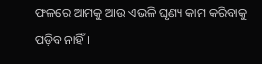ଫଳରେ ଆମକୁ ଆଉ ଏଭଳି ଘୃଣ୍ୟ କାମ କରିବାକୁ ପଡ଼ିବ ନାହିଁ ।